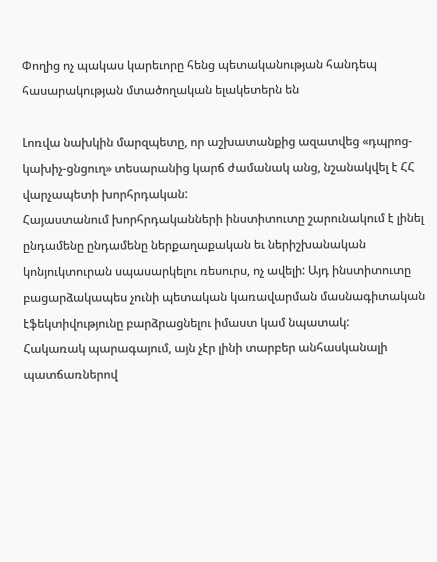Փողից ոչ պակաս կարեւորը հենց պետականության հանդեպ հասարակության մտածողական ելակետերն են

Լոռվա նախկին մարզպետը, որ աշխատանքից ազատվեց «դպրոց-կախիչ-ցնցուղ» տեսարանից կարճ ժամանակ անց, նշանակվել է ՀՀ վարչապետի խորհրդական:
Հայաստանում խորհրդականների ինստիտուտը շարունակում է լինել ընդամենը ընդամենը ներքաղաքական եւ ներիշխանական կոնյուկտուրան սպասարկելու ռեսուրս, ոչ ավելի: Այդ ինստիտուտը բացարձակապես չունի պետական կառավարման մասնագիտական էֆեկտիվությունը բարձրացնելու իմաստ կամ նպատակ:
Հակառակ պարագայում, այն չէր լինի տարբեր անհասկանալի պատճառներով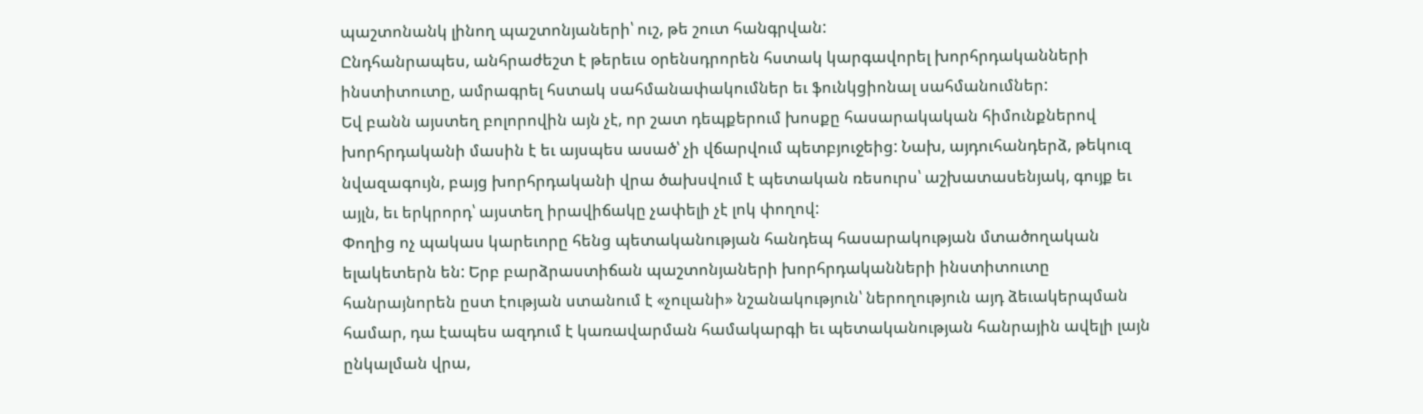պաշտոնանկ լինող պաշտոնյաների՝ ուշ, թե շուտ հանգրվան:
Ընդհանրապես, անհրաժեշտ է թերեւս օրենսդրորեն հստակ կարգավորել խորհրդականների ինստիտուտը, ամրագրել հստակ սահմանափակումներ եւ ֆունկցիոնալ սահմանումներ:
Եվ բանն այստեղ բոլորովին այն չէ, որ շատ դեպքերում խոսքը հասարակական հիմունքներով խորհրդականի մասին է եւ այսպես ասած՝ չի վճարվում պետբյուջեից: Նախ, այդուհանդերձ, թեկուզ նվազագույն, բայց խորհրդականի վրա ծախսվում է պետական ռեսուրս՝ աշխատասենյակ, գույք եւ այլն, եւ երկրորդ՝ այստեղ իրավիճակը չափելի չէ լոկ փողով:
Փողից ոչ պակաս կարեւորը հենց պետականության հանդեպ հասարակության մտածողական ելակետերն են: Երբ բարձրաստիճան պաշտոնյաների խորհրդականների ինստիտուտը հանրայնորեն ըստ էության ստանում է «չուլանի» նշանակություն՝ ներողություն այդ ձեւակերպման համար, դա էապես ազդում է կառավարման համակարգի եւ պետականության հանրային ավելի լայն ընկալման վրա,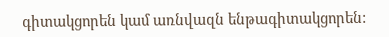գիտակցորեն կամ առնվազն ենթագիտակցորեն: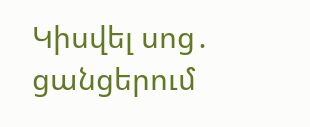Կիսվել սոց․ ցանցերում